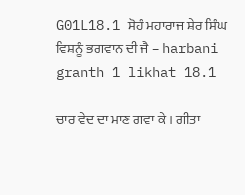G01L18.1 ਸੋਹੰ ਮਹਾਰਾਜ ਸ਼ੇਰ ਸਿੰਘ ਵਿਸ਼ਨੂੰ ਭਗਵਾਨ ਦੀ ਜੈ – harbani granth 1 likhat 18.1

ਚਾਰ ਵੇਦ ਦਾ ਮਾਣ ਗਵਾ ਕੇ । ਗੀਤਾ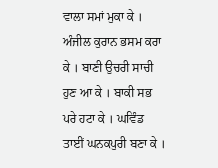ਵਾਲਾ ਸਮਾਂ ਮੁਕਾ ਕੇ । ਅੰਜੀਲ ਕੁਰਾਨ ਭਸਮ ਕਰਾ ਕੇ । ਬਾਣੀ ਉਚਰੀ ਸਾਚੀ ਹੁਣ ਆ ਕੇ । ਬਾਕੀ ਸਭ ਪਰੇ ਹਟਾ ਕੇ । ਘਵਿੰਡ ਤਾਈਂ ਘਨਕਪੁਰੀ ਬਣਾ ਕੇ ।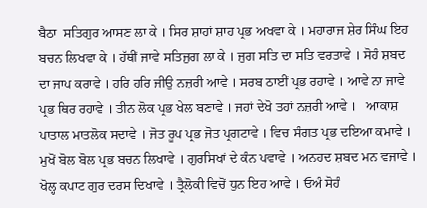ਬੈਠਾ  ਸਤਿਗੁਰ ਆਸਣ ਲਾ ਕੇ । ਸਿਰ ਸ਼ਾਹਾਂ ਸ਼ਾਹ ਪ੍ਰਭ ਅਖਵਾ ਕੇ । ਮਹਾਰਾਜ ਸ਼ੇਰ ਸਿੰਘ ਇਹ ਬਚਨ ਲਿਖਵਾ ਕੇ । ਹੱਥੀਂ ਜਾਵੇ ਸਤਿਜੁਗ ਲਾ ਕੇ । ਜੁਗ ਸਤਿ ਦਾ ਸਤਿ ਵਰਤਾਵੇ । ਸੋਹੰ ਸ਼ਬਦ ਦਾ ਜਾਪ ਕਰਾਵੇ । ਹਰਿ ਹਰਿ ਜੀਉ ਨਜ਼ਰੀ ਆਵੇ । ਸਰਬ ਠਾਈਂ ਪ੍ਰਭ ਰਹਾਵੇ । ਆਵੇ ਨਾ ਜਾਵੇ ਪ੍ਰਭ ਥਿਰ ਰਹਾਵੇ । ਤੀਨ ਲੋਕ ਪ੍ਰਭ ਖੇਲ ਬਣਾਵੇ । ਜਹਾਂ ਦੇਖੋ ਤਹਾਂ ਨਜ਼ਰੀ ਆਵੇ ।   ਆਕਾਸ਼ ਪਾਤਾਲ ਮਾਤਲੋਕ ਸਦਾਵੇ । ਜੋਤ ਰੂਪ ਪ੍ਰਭ ਜੋਤ ਪ੍ਰਗਟਾਵੇ । ਵਿਚ ਸੰਗਤ ਪ੍ਰਭ ਦਇਆ ਕਮਾਵੇ । ਮੁਖੋਂ ਬੋਲ ਬੋਲ ਪ੍ਰਭ ਬਚਨ ਲਿਖਾਵੇ । ਗੁਰਸਿਖਾਂ ਦੇ ਕੰਨ ਪਵਾਵੇ । ਅਨਹਦ ਸ਼ਬਦ ਮਨ ਵਜਾਵੇ । ਖੋਲ੍ਹ ਕਪਾਟ ਗੁਰ ਦਰਸ ਦਿਖਾਵੇ । ਤ੍ਰੈਲੋਕੀ ਵਿਚੋਂ ਧੁਨ ਇਹ ਆਵੇ । ਓਅੰ ਸੋਹੰ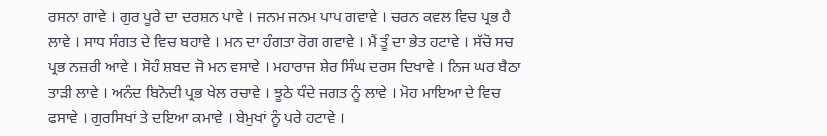ਰਸਨਾ ਗਾਵੇ । ਗੁਰ ਪੂਰੇ ਦਾ ਦਰਸ਼ਨ ਪਾਵੇ । ਜਨਮ ਜਨਮ ਪਾਪ ਗਵਾਵੇ । ਚਰਨ ਕਵਲ ਵਿਚ ਪ੍ਰਭ ਹੈ ਲਾਵੇ । ਸਾਧ ਸੰਗਤ ਦੇ ਵਿਚ ਬਹਾਵੇ । ਮਨ ਦਾ ਹੰਗਤਾ ਰੋਗ ਗਵਾਵੇ । ਮੈਂ ਤੂੰ ਦਾ ਭੇਤ ਹਟਾਵੇ । ਸੱਚੋ ਸਚ ਪ੍ਰਭ ਨਜ਼ਰੀ ਆਵੇ । ਸੋਹੰ ਸ਼ਬਦ ਜੋ ਮਨ ਵਸਾਵੇ । ਮਹਾਰਾਜ ਸ਼ੇਰ ਸਿੰਘ ਦਰਸ ਦਿਖਾਵੇ । ਨਿਜ ਘਰ ਬੈਠਾ ਤਾੜੀ ਲਾਵੇ । ਅਨੰਦ ਬਿਨੋਦੀ ਪ੍ਰਭ ਖੇਲ ਰਚਾਵੇ । ਝੂਠੇ ਧੰਦੇ ਜਗਤ ਨੂੰ ਲਾਵੇ । ਮੋਹ ਮਾਇਆ ਦੇ ਵਿਚ ਫਸਾਵੇ । ਗੁਰਸਿਖਾਂ ਤੇ ਦਇਆ ਕਮਾਵੇ । ਬੇਮੁਖਾਂ ਨੂੰ ਪਰੇ ਹਟਾਵੇ ।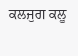ਕਲਜੁਗ ਕਲੂ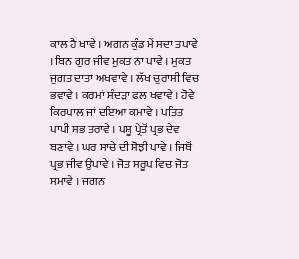ਕਾਲ ਹੈ ਖਾਵੇ । ਅਗਨ ਕੁੰਡ ਮੇਂ ਸਦਾ ਤਪਾਵੇ । ਬਿਨ ਗੁਰ ਜੀਵ ਮੁਕਤ ਨਾ ਪਾਵੇ । ਮੁਕਤ ਜੁਗਤ ਦਾਤਾ ਅਖਵਾਵੇ । ਲੱਖ ਚੁਰਾਸੀ ਵਿਚ ਭਵਾਵੇ । ਕਰਮਾਂ ਸੰਦੜਾ ਫਲ ਖਵਾਵੇ । ਹੋਵੇ ਕਿਰਪਾਲ ਜਾਂ ਦਇਆ ਕਮਾਵੇ । ਪਤਿਤ ਪਾਪੀ ਸਭ ਤਰਾਵੇ । ਪਸ਼ੂ ਪ੍ਰੇਤੋਂ ਪ੍ਰਭ ਦੇਵ ਬਣਾਵੇ । ਘਰ ਸਾਚੇ ਦੀ ਸੋਝੀ ਪਾਵੇ । ਜਿਥੋਂ ਪ੍ਰਭ ਜੀਵ ਉਪਾਵੇ । ਜੋਤ ਸਰੂਪ ਵਿਚ ਜੋਤ ਸਮਾਵੇ । ਜਗਨ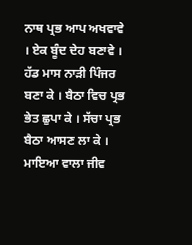ਨਾਥ ਪ੍ਰਭ ਆਪ ਅਖਵਾਵੇ । ਏਕ ਬੂੰਦ ਦੇਹ ਬਣਾਵੇ । ਹੱਡ ਮਾਸ ਨਾੜੀ ਪਿੰਜਰ ਬਣਾ ਕੇ । ਬੈਠਾ ਵਿਚ ਪ੍ਰਭ ਭੇਤ ਛੁਪਾ ਕੇ । ਸੱਚਾ ਪ੍ਰਭ ਬੈਠਾ ਆਸਣ ਲਾ ਕੇ । ਮਾਇਆ ਵਾਲਾ ਜੀਵ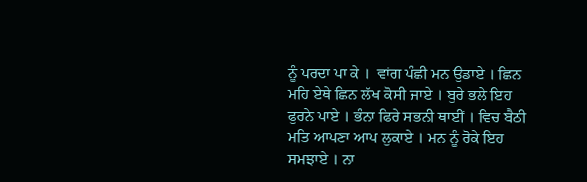ਨੂੰ ਪਰਦਾ ਪਾ ਕੇ ।  ਵਾਂਗ ਪੰਛੀ ਮਨ ਉਡਾਏ । ਛਿਨ ਮਹਿ ਏਥੇ ਛਿਨ ਲੱਖ ਕੋਸੀ ਜਾਏ । ਬੁਰੇ ਭਲੇ ਇਹ ਫੁਰਨੇ ਪਾਏ । ਭੰਨਾ ਫਿਰੇ ਸਭਨੀ ਥਾਈਂ । ਵਿਚ ਬੈਠੀ ਮਤਿ ਆਪਣਾ ਆਪ ਲੁਕਾਏ । ਮਨ ਨੂੰ ਰੋਕੇ ਇਹ ਸਮਝਾਏ । ਨਾ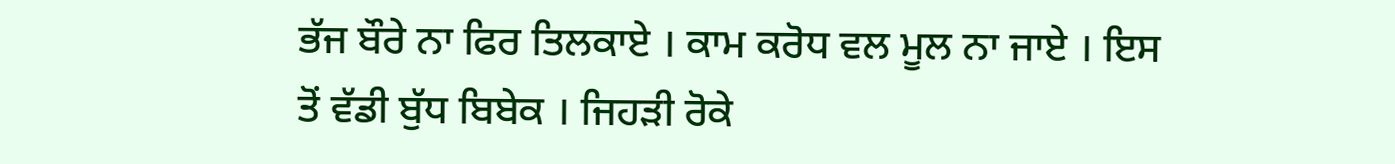ਭੱਜ ਬੌਰੇ ਨਾ ਫਿਰ ਤਿਲਕਾਏ । ਕਾਮ ਕਰੋਧ ਵਲ ਮੂਲ ਨਾ ਜਾਏ । ਇਸ ਤੋਂ ਵੱਡੀ ਬੁੱਧ ਬਿਬੇਕ । ਜਿਹੜੀ ਰੋਕੇ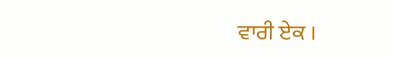ਵਾਰੀ ਏਕ ।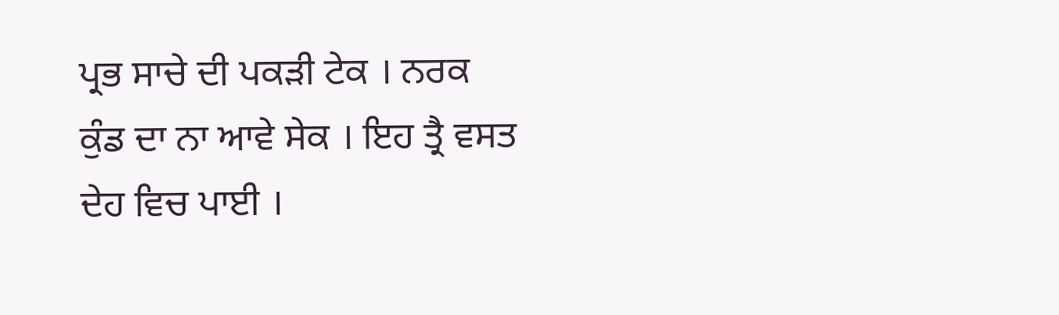ਪ੍ਰਭ ਸਾਚੇ ਦੀ ਪਕੜੀ ਟੇਕ । ਨਰਕ ਕੁੰਡ ਦਾ ਨਾ ਆਵੇ ਸੇਕ । ਇਹ ਤ੍ਰੈ ਵਸਤ ਦੇਹ ਵਿਚ ਪਾਈ ।